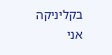בקליניקה אני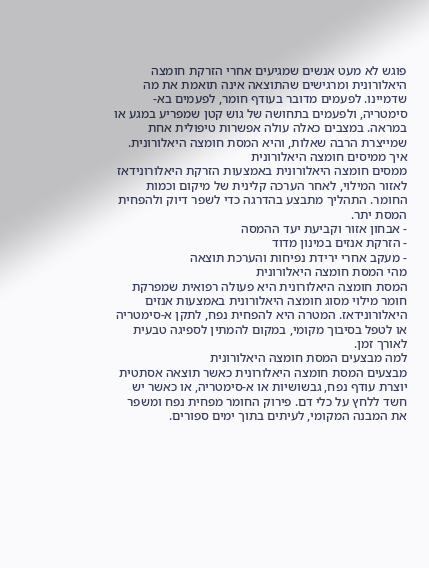פוגש לא מעט אנשים שמגיעים אחרי הזרקת חומצה היאלורונית ומרגישים שהתוצאה אינה תואמת את מה שדמיינו. לפעמים מדובר בעודף חומר, לפעמים בא-סימטריה, ולפעמים בתחושה של גוש קטן שמפריע במגע או במראה. במצבים כאלה עולה אפשרות טיפולית אחת שמייצרת הרבה שאלות, והיא המסת חומצה היאלורונית.
איך ממיסים חומצה היאלורונית
ממסים חומצה היאלורונית באמצעות הזרקת היאלורונידאז לאזור המילוי, לאחר הערכה קלינית של מיקום וכמות החומר. התהליך מתבצע בהדרגה כדי לשפר דיוק ולהפחית המסת יתר.
- אבחון אזור וקביעת יעד ההמסה
- הזרקת אנזים במינון מדוד
- מעקב אחרי ירידת נפיחות והערכת תוצאה
מהי המסת חומצה היאלורונית
המסת חומצה היאלורונית היא פעולה רפואית שמפרקת חומר מילוי מסוג חומצה היאלורונית באמצעות אנזים היאלורונידאז. המטרה היא להפחית נפח, לתקן א-סימטריה או לטפל בסיבוך מקומי, במקום להמתין לספיגה טבעית לאורך זמן.
למה מבצעים המסת חומצה היאלורונית
מבצעים המסת חומצה היאלורונית כאשר תוצאה אסתטית יוצרת עודף נפח, גבשושיות או א-סימטריה, או כאשר יש חשד ללחץ על כלי דם. פירוק החומר מפחית נפח ומשפר את המבנה המקומי, לעיתים בתוך ימים ספורים.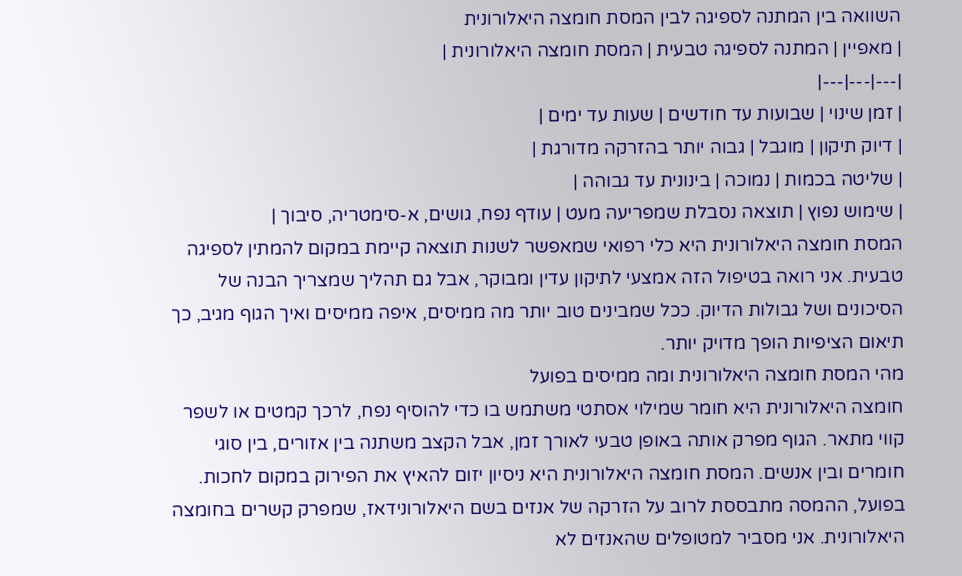השוואה בין המתנה לספיגה לבין המסת חומצה היאלורונית
| מאפיין | המתנה לספיגה טבעית | המסת חומצה היאלורונית |
|---|---|---|
| זמן שינוי | שבועות עד חודשים | שעות עד ימים |
| דיוק תיקון | מוגבל | גבוה יותר בהזרקה מדורגת |
| שליטה בכמות | נמוכה | בינונית עד גבוהה |
| שימוש נפוץ | תוצאה נסבלת שמפריעה מעט | עודף נפח, גושים, א-סימטריה, סיבוך |
המסת חומצה היאלורונית היא כלי רפואי שמאפשר לשנות תוצאה קיימת במקום להמתין לספיגה טבעית. אני רואה בטיפול הזה אמצעי לתיקון עדין ומבוקר, אבל גם תהליך שמצריך הבנה של הסיכונים ושל גבולות הדיוק. ככל שמבינים טוב יותר מה ממיסים, איפה ממיסים ואיך הגוף מגיב, כך תיאום הציפיות הופך מדויק יותר.
מהי המסת חומצה היאלורונית ומה ממיסים בפועל
חומצה היאלורונית היא חומר שמילוי אסתטי משתמש בו כדי להוסיף נפח, לרכך קמטים או לשפר קווי מתאר. הגוף מפרק אותה באופן טבעי לאורך זמן, אבל הקצב משתנה בין אזורים, בין סוגי חומרים ובין אנשים. המסת חומצה היאלורונית היא ניסיון יזום להאיץ את הפירוק במקום לחכות.
בפועל, ההמסה מתבססת לרוב על הזרקה של אנזים בשם היאלורונידאז, שמפרק קשרים בחומצה היאלורונית. אני מסביר למטופלים שהאנזים לא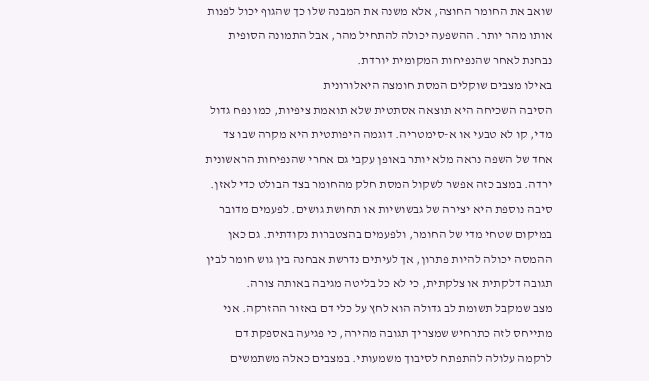שואב את החומר החוצה, אלא משנה את המבנה שלו כך שהגוף יכול לפנות אותו מהר יותר. ההשפעה יכולה להתחיל מהר, אבל התמונה הסופית נבחנת לאחר שהנפיחות המקומית יורדת.
באילו מצבים שוקלים המסת חומצה היאלורונית
הסיבה השכיחה היא תוצאה אסתטית שלא תואמת ציפיות, כמו נפח גדול מדי, קו לא טבעי או א-סימטריה. דוגמה היפותטית היא מקרה שבו צד אחד של השפה נראה מלא יותר באופן עקבי גם אחרי שהנפיחות הראשונית ירדה. במצב כזה אפשר לשקול המסת חלק מהחומר בצד הבולט כדי לאזן.
סיבה נוספת היא יצירה של גבשושיות או תחושת גושים. לפעמים מדובר במיקום שטחי מדי של החומר, ולפעמים בהצטברות נקודתית. גם כאן ההמסה יכולה להיות פתרון, אך לעיתים נדרשת אבחנה בין גוש חומר לבין תגובה דלקתית או צלקתית, כי לא כל בליטה מגיבה באותה צורה.
מצב שמקבל תשומת לב גדולה הוא לחץ על כלי דם באזור ההזרקה. אני מתייחס לזה כתרחיש שמצריך תגובה מהירה, כי פגיעה באספקת דם לרקמה עלולה להתפתח לסיבוך משמעותי. במצבים כאלה משתמשים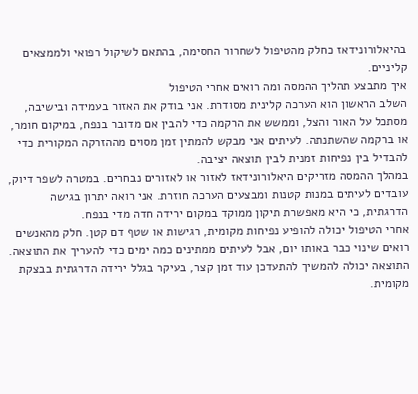בהיאלורונידאז כחלק מהטיפול לשחרור החסימה, בהתאם לשיקול רפואי ולממצאים קליניים.
איך מתבצע תהליך ההמסה ומה רואים אחרי הטיפול
השלב הראשון הוא הערכה קלינית מסודרת. אני בודק את האזור בעמידה ובישיבה, מסתכל על האור והצל, וממשש את הרקמה כדי להבין אם מדובר בנפח, במיקום חומר, או ברקמה שהשתנתה. לעיתים אני מבקש להמתין זמן מסוים מההזרקה המקורית כדי להבדיל בין נפיחות זמנית לבין תוצאה יציבה.
במהלך ההמסה מזריקים היאלורונידאז לאזור או לאזורים נבחרים. במטרה לשפר דיוק, עובדים לעיתים במנות קטנות ומבצעים הערכה חוזרת. אני רואה יתרון בגישה הדרגתית, כי היא מאפשרת תיקון ממוקד במקום ירידה חדה מדי בנפח.
אחרי הטיפול יכולה להופיע נפיחות מקומית, רגישות או שטף דם קטן. חלק מהאנשים רואים שינוי כבר באותו יום, אבל לעיתים ממתינים כמה ימים כדי להעריך את התוצאה. התוצאה יכולה להמשיך להתעדכן עוד זמן קצר, בעיקר בגלל ירידה הדרגתית בבצקת מקומית.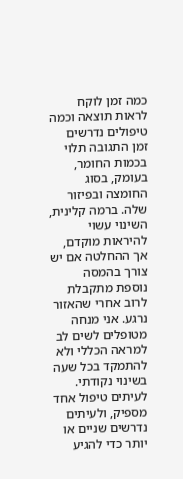כמה זמן לוקח לראות תוצאה וכמה טיפולים נדרשים
זמן התגובה תלוי בכמות החומר, בעומק, בסוג החומצה ובפיזור שלה. ברמה קלינית, השינוי עשוי להיראות מוקדם, אך ההחלטה אם יש צורך בהמסה נוספת מתקבלת לרוב אחרי שהאזור נרגע. אני מנחה מטופלים לשים לב למראה הכללי ולא להתמקד בכל שעה בשינוי נקודתי.
לעיתים טיפול אחד מספיק, ולעיתים נדרשים שניים או יותר כדי להגיע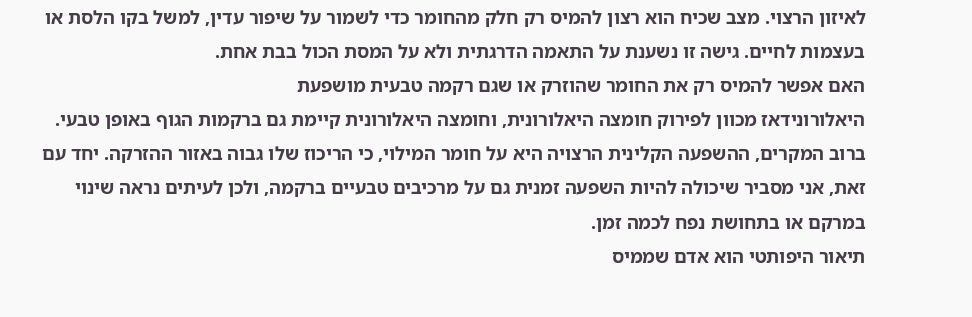לאיזון הרצוי. מצב שכיח הוא רצון להמיס רק חלק מהחומר כדי לשמור על שיפור עדין, למשל בקו הלסת או בעצמות לחיים. גישה זו נשענת על התאמה הדרגתית ולא על המסת הכול בבת אחת.
האם אפשר להמיס רק את החומר שהוזרק או שגם רקמה טבעית מושפעת
היאלורונידאז מכוון לפירוק חומצה היאלורונית, וחומצה היאלורונית קיימת גם ברקמות הגוף באופן טבעי. ברוב המקרים, ההשפעה הקלינית הרצויה היא על חומר המילוי, כי הריכוז שלו גבוה באזור ההזרקה. יחד עם זאת, אני מסביר שיכולה להיות השפעה זמנית גם על מרכיבים טבעיים ברקמה, ולכן לעיתים נראה שינוי במרקם או בתחושת נפח לכמה זמן.
תיאור היפותטי הוא אדם שממיס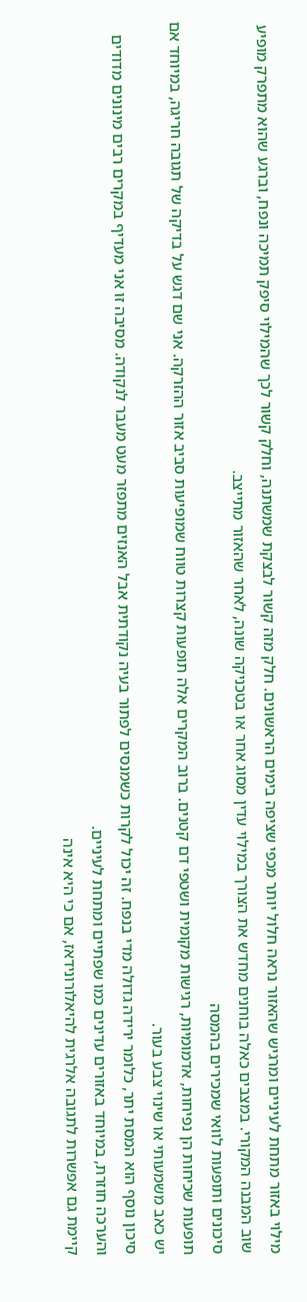מילוי באזור מתחת לעיניים ומרגיש שהאזור נראה חלול יותר מכפי שציפה בימים הראשונים. חלק מזה קשור לבצקת שמשתנה, וחלק קשור לכך שהמילוי סיפק תמיכה ונפח, וברגע שהוא מתפרק מופיע שוב המבנה המקורי. במצבים כאלה בוחנים מחדש את הצורך במילוי עדין מסוג אחר או בטכניקה שונה, לאחר שהאזור מתייצב.
סיכונים ותופעות לוואי שמכירים בהמסה
תופעות שכיחות הן נפיחות, אדמומיות, רגישות מקומית ושטפי דם קטנים. ברוב המקרים אלה תופעות קצרות טווח שמופיעות סביב אזור ההזרקה. אני שם דגש על בדיקה של תגובה חריגה, במיוחד אם יש כאב משמעותי או שינוי צבע בעור.
סיכון נוסף הוא המסת יתר, כלומר ירידה גדולה מדי בנפח. זה יכול לקרות כשמנסים לפתור בעיה נקודתית אבל האנזים מתפזר מעט מעבר לנקודה. מסיבה זו אני מעדיף במקרים רבים מינונים מדודים והערכה חוזרת, במיוחד באזורים עדינים כמו שפתיים ומתחת לעיניים.
קיימת גם אפשרות לתגובה אלרגית להיאלורונידאז, אם כי היא אינה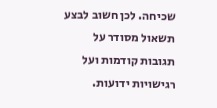שכיחה. לכן חשוב לבצע תשאול מסודר על תגובות קודמות ועל רגישויות ידועות.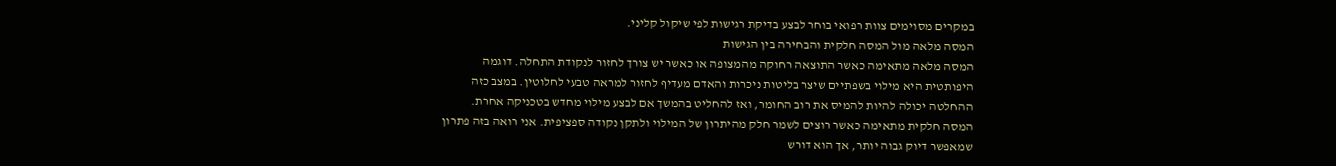במקרים מסוימים צוות רפואי בוחר לבצע בדיקת רגישות לפי שיקול קליני.
המסה מלאה מול המסה חלקית והבחירה בין הגישות
המסה מלאה מתאימה כאשר התוצאה רחוקה מהמצופה או כאשר יש צורך לחזור לנקודת התחלה. דוגמה היפותטית היא מילוי בשפתיים שיצר בליטות ניכרות והאדם מעדיף לחזור למראה טבעי לחלוטין. במצב כזה ההחלטה יכולה להיות להמיס את רוב החומר, ואז להחליט בהמשך אם לבצע מילוי מחדש בטכניקה אחרת.
המסה חלקית מתאימה כאשר רוצים לשמר חלק מהיתרון של המילוי ולתקן נקודה ספציפית. אני רואה בזה פתרון שמאפשר דיוק גבוה יותר, אך הוא דורש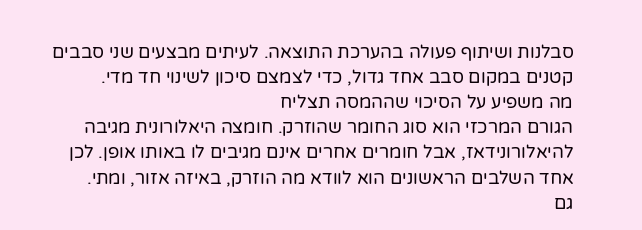סבלנות ושיתוף פעולה בהערכת התוצאה. לעיתים מבצעים שני סבבים קטנים במקום סבב אחד גדול, כדי לצמצם סיכון לשינוי חד מדי.
מה משפיע על הסיכוי שההמסה תצליח
הגורם המרכזי הוא סוג החומר שהוזרק. חומצה היאלורונית מגיבה להיאלורונידאז, אבל חומרים אחרים אינם מגיבים לו באותו אופן. לכן אחד השלבים הראשונים הוא לוודא מה הוזרק, באיזה אזור, ומתי.
גם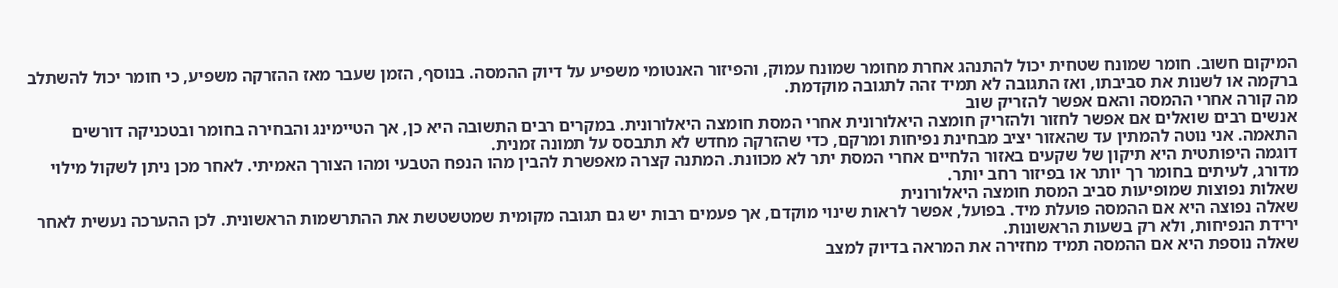המיקום חשוב. חומר שמונח שטחית יכול להתנהג אחרת מחומר שמונח עמוק, והפיזור האנטומי משפיע על דיוק ההמסה. בנוסף, הזמן שעבר מאז ההזרקה משפיע, כי חומר יכול להשתלב ברקמה או לשנות את סביבתו, ואז התגובה לא תמיד זהה לתגובה מוקדמת.
מה קורה אחרי ההמסה והאם אפשר להזריק שוב
אנשים רבים שואלים אם אפשר לחזור ולהזריק חומצה היאלורונית אחרי המסת חומצה היאלורונית. במקרים רבים התשובה היא כן, אך הטיימינג והבחירה בחומר ובטכניקה דורשים התאמה. אני נוטה להמתין עד שהאזור יציב מבחינת נפיחות ומרקם, כדי שהזרקה מחדש לא תתבסס על תמונה זמנית.
דוגמה היפותטית היא תיקון של שקעים באזור הלחיים אחרי המסת יתר לא מכוונת. המתנה קצרה מאפשרת להבין מהו הנפח הטבעי ומהו הצורך האמיתי. לאחר מכן ניתן לשקול מילוי מדורג, לעיתים בחומר רך יותר או בפיזור רחב יותר.
שאלות נפוצות שמופיעות סביב המסת חומצה היאלורונית
שאלה נפוצה היא אם ההמסה פועלת מיד. בפועל, אפשר לראות שינוי מוקדם, אך פעמים רבות יש גם תגובה מקומית שמטשטשת את ההתרשמות הראשונית. לכן ההערכה נעשית לאחר ירידת הנפיחות, ולא רק בשעות הראשונות.
שאלה נוספת היא אם ההמסה תמיד מחזירה את המראה בדיוק למצב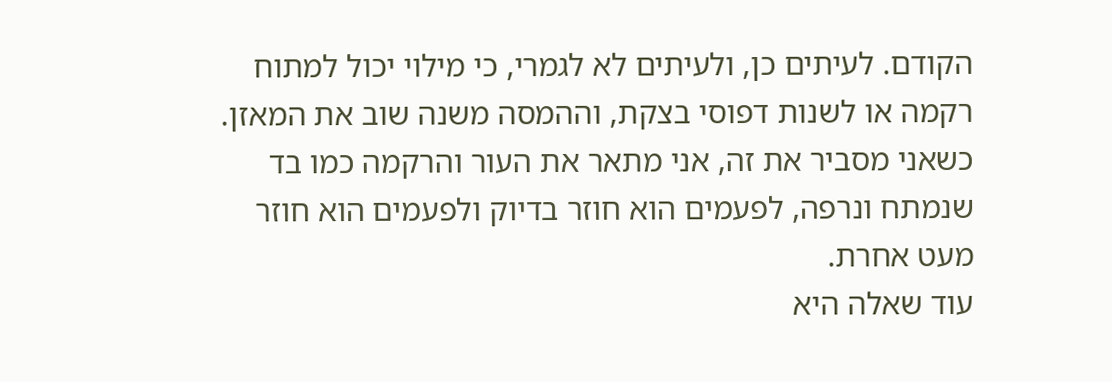הקודם. לעיתים כן, ולעיתים לא לגמרי, כי מילוי יכול למתוח רקמה או לשנות דפוסי בצקת, וההמסה משנה שוב את המאזן. כשאני מסביר את זה, אני מתאר את העור והרקמה כמו בד שנמתח ונרפה, לפעמים הוא חוזר בדיוק ולפעמים הוא חוזר מעט אחרת.
עוד שאלה היא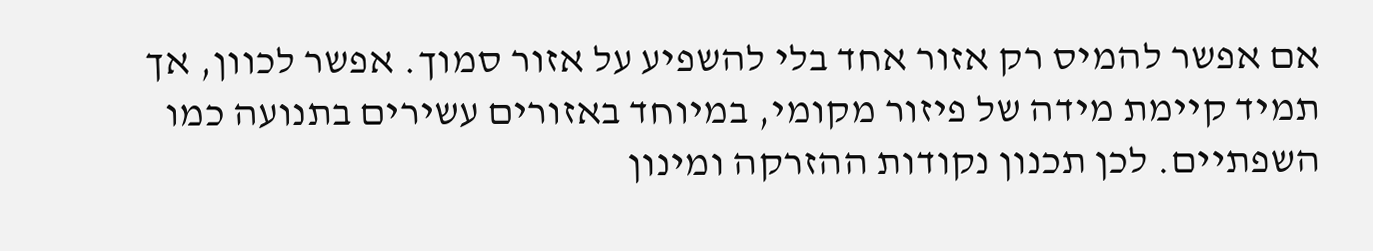אם אפשר להמיס רק אזור אחד בלי להשפיע על אזור סמוך. אפשר לכוון, אך תמיד קיימת מידה של פיזור מקומי, במיוחד באזורים עשירים בתנועה כמו השפתיים. לכן תכנון נקודות ההזרקה ומינון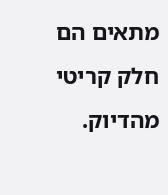מתאים הם חלק קריטי מהדיוק.